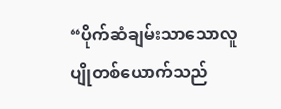“ပိုက်ဆံချမ်းသာသောလူပျိုတစ်ယောက်သည်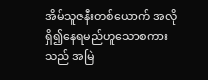အိမ်သူဇနီးတစ်ယောက် အလိုရှိ၍နေရမည်ဟူသောစကားသည် အမြဲ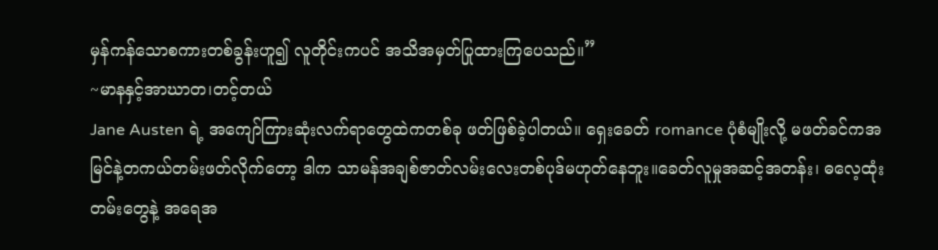မှန်ကန်သောစကားတစ်ခွန်းဟူ၍ လူတိုင်းကပင် အသိအမှတ်ပြုထားကြပေသည်။”
~မာနနှင့်အာဃာတ၊တင့်တယ်
Jane Austen ရဲ့ အကျော်ကြားဆုံးလက်ရာတွေထဲကတစ်ခု ဖတ်ဖြစ်ခဲ့ပါတယ်။ ရှေးခေတ် romance ပုံစံမျိုးလို့ မဖတ်ခင်ကအမြင်နဲ့တကယ်တမ်းဖတ်လိုက်တော့ ဒါက သာမန်အချစ်ဇာတ်လမ်းလေးတစ်ပုဒ်မဟုတ်နေဘူး။ခေတ်လူမှုအဆင့်အတန်း၊ ဓလေ့ထုံးတမ်းတွေနဲ့ အရေအ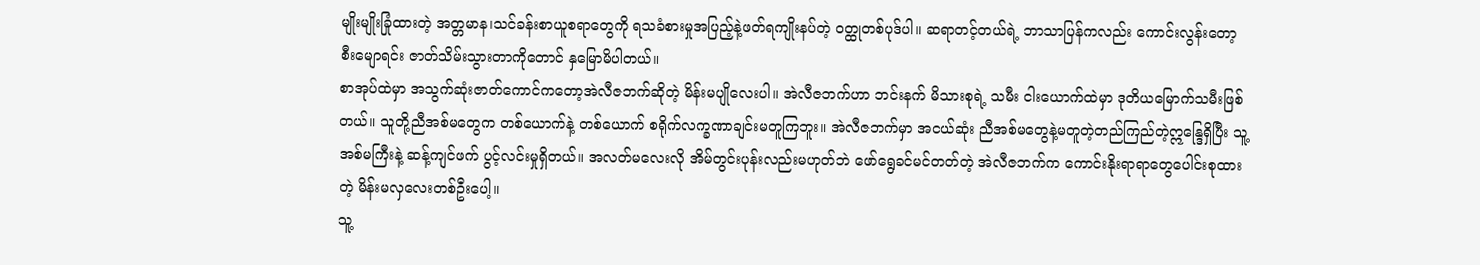မျိုးမျိုးခြုံထားတဲ့ အတ္တမာန၊သင်ခန်းစာယူစရာတွေကို ရသခံစားမှုအပြည့်နဲ့ဖတ်ရကျိုးနပ်တဲ့ ဝတ္ထုတစ်ပုဒ်ပါ။ ဆရာတင့်တယ်ရဲ့ ဘာသာပြန်ကလည်း ကောင်းလွန်းတော့ စီးမျောရင်း ဇာတ်သိမ်းသွားတာကိုတောင် နှမြောမိပါတယ်။
စာအုပ်ထဲမှာ အသွက်ဆုံးဇာတ်ကောင်ကတော့အဲလီဇဘက်ဆိုတဲ့ မိန်းမပျိုလေးပါ။ အဲလီဇဘက်ဟာ ဘင်းနက် မိသားစုရဲ့ သမီး ငါးယောက်ထဲမှာ ဒုတိယမြောက်သမီးဖြစ်တယ်။ သူတို့ညီအစ်မတွေက တစ်ယောက်နဲ့ တစ်ယောက် စရိုက်လက္ခဏာချင်းမတူကြဘူး။ အဲလီဇဘက်မှာ အငယ်ဆုံး ညီအစ်မတွေနဲ့မတူတဲ့တည်ကြည်တဲ့ဣန္ဒြေရှိပြီး သူ့အစ်မကြီးနဲ့ ဆန့်ကျင်ဖက် ပွင့်လင်းမှုရှိတယ်။ အလတ်မလေးလို အိမ်တွင်းပုန်းလည်းမဟုတ်ဘဲ ဖော်ရွေခင်မင်တတ်တဲ့ အဲလီဇဘက်က ကောင်းနိုးရာရာတွေပေါင်းစုထားတဲ့ မိန်းမလှလေးတစ်ဦးပေါ့။
သူ့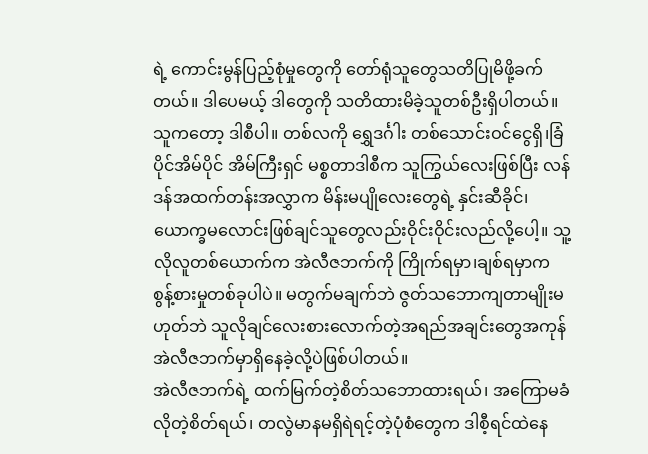ရဲ့ ကောင်းမွန်ပြည့်စုံမှုတွေကို တော်ရုံသူတွေသတိပြုမိဖို့ခက်တယ်။ ဒါပေမယ့် ဒါတွေကို သတိထားမိခဲ့သူတစ်ဦးရှိပါတယ်။ သူကတော့ ဒါစီပါ။ တစ်လကို ရွှေဒင်္ဂါး တစ်သောင်းဝင်ငွေရှိ၊ခြံပိုင်အိမ်ပိုင် အိမ်ကြီးရှင် မစ္စတာဒါစီက သူကြွယ်လေးဖြစ်ပြီး လန်ဒန်အထက်တန်းအလွှာက မိန်းမပျိုလေးတွေရဲ့ နှင်းဆီခိုင်၊ယောက္ခမလောင်းဖြစ်ချင်သူတွေလည်းဝိုင်းဝိုင်းလည်လို့ပေါ့။ သူ့လိုလူတစ်ယောက်က အဲလီဇဘက်ကို ကြိုက်ရမှာ၊ချစ်ရမှာက စွန့်စားမှုတစ်ခုပါပဲ။ မတွက်မချက်ဘဲ ဇွတ်သဘောကျတာမျိုးမဟုတ်ဘဲ သူလိုချင်လေးစားလောက်တဲ့အရည်အချင်းတွေအကုန် အဲလီဇဘက်မှာရှိနေခဲ့လို့ပဲဖြစ်ပါတယ်။
အဲလီဇဘက်ရဲ့ ထက်မြက်တဲ့စိတ်သဘောထားရယ်၊ အကြောမခံလိုတဲ့စိတ်ရယ်၊ တလွဲမာနမရှိရဲရင့်တဲ့ပုံစံတွေက ဒါစီ့ရင်ထဲနေ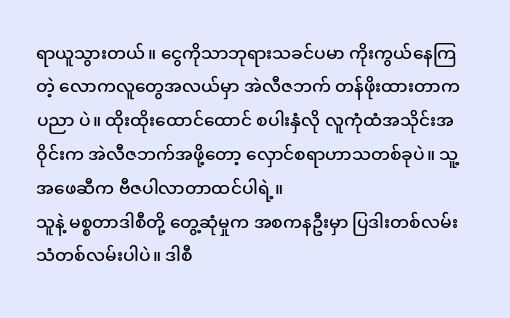ရာယူသွားတယ်။ ငွေကိုသာဘုရားသခင်ပမာ ကိုးကွယ်နေကြတဲ့ လောကလူတွေအလယ်မှာ အဲလီဇဘက် တန်ဖိုးထားတာက ပညာ ပဲ။ ထိုးထိုးထောင်ထောင် စပါးနှံလို လူကုံထံအသိုင်းအဝိုင်းက အဲလီဇဘက်အဖို့တော့ လှောင်စရာဟာသတစ်ခုပဲ။ သူ့အဖေဆီက ဗီဇပါလာတာထင်ပါရဲ့။
သူနဲ့ မစ္စတာဒါစီတို့ တွေ့ဆုံမှုက အစကနဦးမှာ ပြဒါးတစ်လမ်း သံတစ်လမ်းပါပဲ။ ဒါစီ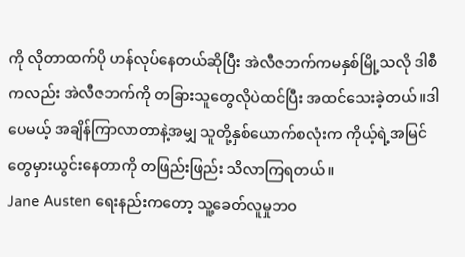ကို လိုတာထက်ပို ဟန်လုပ်နေတယ်ဆိုပြီး အဲလီဇဘက်ကမနှစ်မြို့သလို ဒါစီကလည်း အဲလီဇဘက်ကို တခြားသူတွေလိုပဲထင်ပြီး အထင်သေးခဲ့တယ်။ဒါပေမယ့် အချိန်ကြာလာတာနဲ့အမျှ သူတို့နှစ်ယောက်စလုံးက ကိုယ့်ရဲ့အမြင်တွေမှားယွင်းနေတာကို တဖြည်းဖြည်း သိလာကြရတယ်။
Jane Austen ရေးနည်းကတော့ သူ့ခေတ်လူမှုဘဝ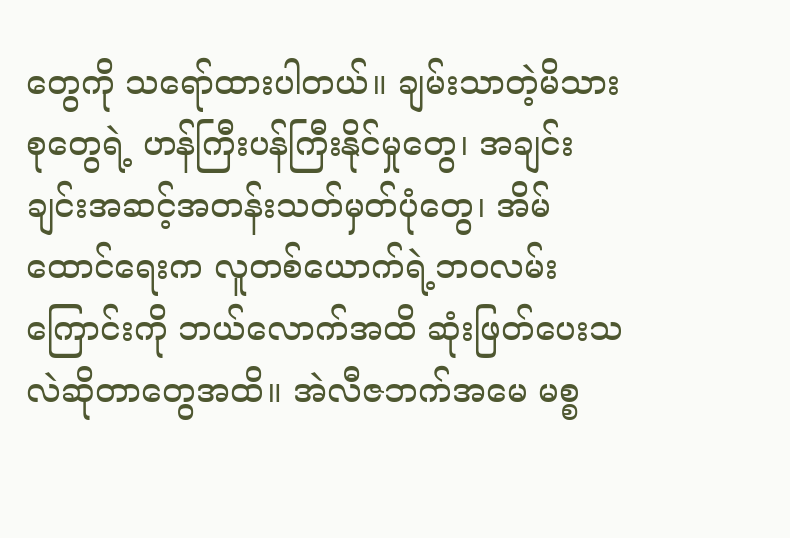တွေကို သရော်ထားပါတယ်။ ချမ်းသာတဲ့မိသားစုတွေရဲ့ ဟန်ကြီးပန်ကြီးနိုင်မှုတွေ၊ အချင်းချင်းအဆင့်အတန်းသတ်မှတ်ပုံတွေ၊ အိမ်ထောင်ရေးက လူတစ်ယောက်ရဲ့ဘဝလမ်းကြောင်းကို ဘယ်လောက်အထိ ဆုံးဖြတ်ပေးသလဲဆိုတာတွေအထိ။ အဲလီဇဘက်အမေ မစ္စ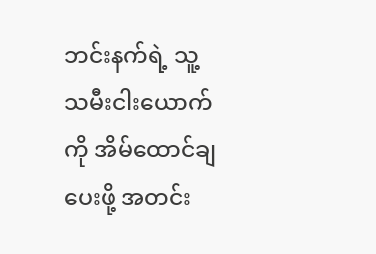ဘင်းနက်ရဲ့ သူ့သမီးငါးယောက်ကို အိမ်ထောင်ချပေးဖို့ အတင်း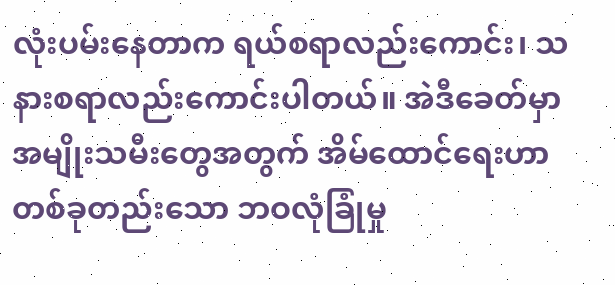လုံးပမ်းနေတာက ရယ်စရာလည်းကောင်း၊ သနားစရာလည်းကောင်းပါတယ်။ အဲဒီခေတ်မှာ အမျိုးသမီးတွေအတွက် အိမ်ထောင်ရေးဟာ တစ်ခုတည်းသော ဘဝလုံခြုံမှု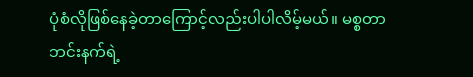ပုံစံလိုဖြစ်နေခဲ့တာကြောင့်လည်းပါပါလိမ့်မယ်။ မစ္စတာဘင်းနက်ရဲ့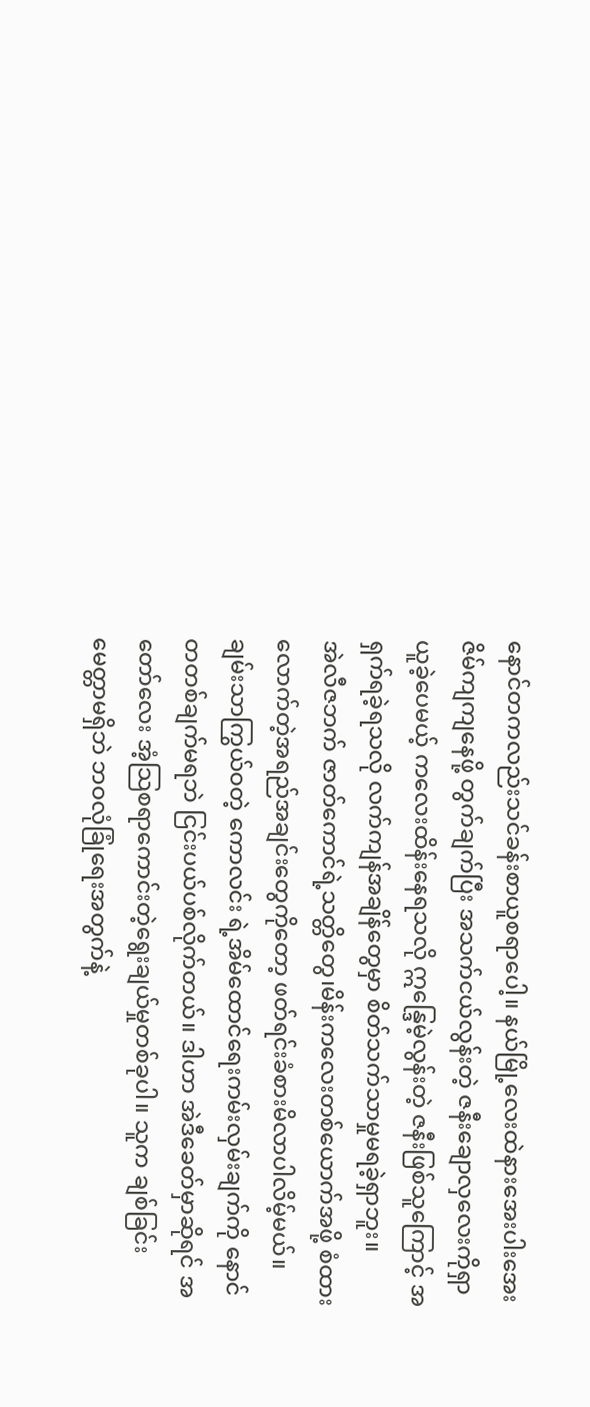နောင်တကလည်းသင်ခန်းစာယူစရာပေါ့။ နယ်မြို့လေးထဲနားအေးပါးအေးဇိမ်ကျကျနေဖို့ တွက်ချက်ပြီး အသက်ငယ်လွန်းတဲ့ ဇနီးချောလှလေးကိုရှာယူခဲ့ပေမယ့် ကလေးထိန်းနေရသလို ဣန္ဒြေမဲ့လွန်းတဲ့ ဇနီးဖြစ်သူကြောင့် အရှက်ရခဲ့ရသလို လက်ကျန်အချိန်တွေမှာ စိတ်သက်သာမှုမရခဲ့ရှာဘူး။
အဲလီဇဘက် ဇာတ်ကောင်ရဲ့သတ္တိတွေ၊မိန်းကလေးတစ်ယောက်အဖို့ စံထားလောက်တဲ့အရည်အချင်းတွေကိုတော့ ဖတ်ရင်းခံစားမိလာပါလိမ့်မယ်။ ချမ်းသာကြွယ်ဝတဲ့ ကောလင်း ရဲ့အိမ်ထောင်ရေးကမ်းလှမ်းချက်ကို နောင်တတစ်ချက်မရဘဲ ငြင်းပယ်ပစ်လိုက်တယ်။ ဒါဟာ အဲဒီခေတ်မှာဆိုရင် အတော်လေး အံ့သြစရာကောင်းတဲ့ရွေးချယ်မှုတစ်ခုပါ။ သူက ချစ်ခြင်းမေတ္တာမရှိဘဲ ဘဝလုံခြုံရေးအတွက်နဲ့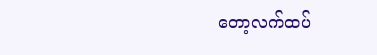တော့လက်ထပ်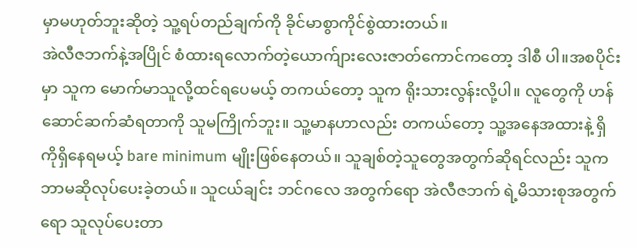မှာမဟုတ်ဘူးဆိုတဲ့ သူ့ရပ်တည်ချက်ကို ခိုင်မာစွာကိုင်စွဲထားတယ်။
အဲလီဇဘက်နဲ့အပြိုင် စံထားရလောက်တဲ့ယောက်ျားလေးဇာတ်ကောင်ကတော့ ဒါစီ ပါ။အစပိုင်းမှာ သူက မောက်မာသူလို့ထင်ရပေမယ့် တကယ်တော့ သူက ရိုးသားလွန်းလို့ပါ။ လူတွေကို ဟန်ဆောင်ဆက်ဆံရတာကို သူမကြိုက်ဘူး။ သူ့မာနဟာလည်း တကယ်တော့ သူ့အနေအထားနဲ့ ရှိကိုရှိနေရမယ့် bare minimum မျိုးဖြစ်နေတယ်။ သူချစ်တဲ့သူတွေအတွက်ဆိုရင်လည်း သူကဘာမဆိုလုပ်ပေးခဲ့တယ်။ သူငယ်ချင်း ဘင်ဂလေ အတွက်ရော အဲလီဇဘက် ရဲ့မိသားစုအတွက်ရော သူလုပ်ပေးတာ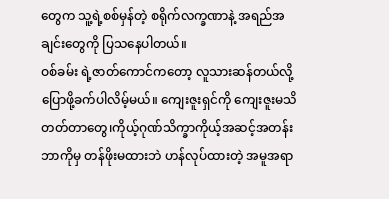တွေက သူ့ရဲ့စစ်မှန်တဲ့ စရိုက်လက္ခဏာနဲ့ အရည်အချင်းတွေကို ပြသနေပါတယ်။
ဝစ်ခမ်း ရဲ့ဇာတ်ကောင်ကတော့ လူသားဆန်တယ်လို့ပြောဖို့ခက်ပါလိမ့်မယ်။ ကျေးဇူးရှင်ကို ကျေးဇူးမသိတတ်တာတွေ၊ကိုယ့်ဂုဏ်သိက္ခာကိုယ့်အဆင့်အတန်း ဘာကိုမှ တန်ဖိုးမထားဘဲ ဟန်လုပ်ထားတဲ့ အမူအရာ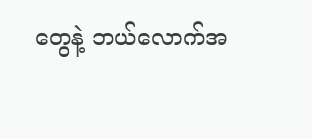တွေနဲ့ ဘယ်လောက်အ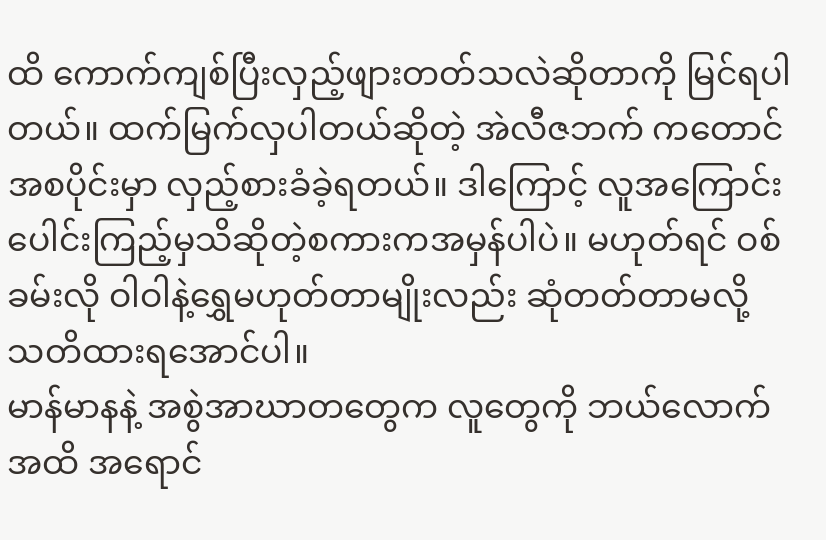ထိ ကောက်ကျစ်ပြီးလှည့်ဖျားတတ်သလဲဆိုတာကို မြင်ရပါတယ်။ ထက်မြက်လှပါတယ်ဆိုတဲ့ အဲလီဇဘက် ကတောင် အစပိုင်းမှာ လှည့်စားခံခဲ့ရတယ်။ ဒါကြောင့် လူအကြောင်းပေါင်းကြည့်မှသိဆိုတဲ့စကားကအမှန်ပါပဲ။ မဟုတ်ရင် ဝစ်ခမ်းလို ဝါဝါနဲ့ရွှေမဟုတ်တာမျိုးလည်း ဆုံတတ်တာမလို့ သတိထားရအောင်ပါ။
မာန်မာနနဲ့ အစွဲအာဃာတတွေက လူတွေကို ဘယ်လောက်အထိ အရောင်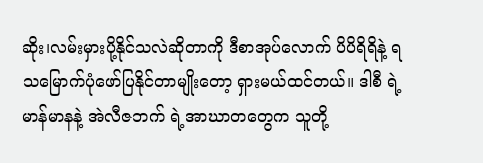ဆိုး၊လမ်းမှားပို့နိုင်သလဲဆိုတာကို ဒီစာအုပ်လောက် ပိပိရိရိနဲ့ ရသမြောက်ပုံဖော်ပြနိုင်တာမျိုးတော့ ရှားမယ်ထင်တယ်။ ဒါစီ ရဲ့မာန်မာနနဲ့ အဲလီဇဘက် ရဲ့အာဃာတတွေက သူတို့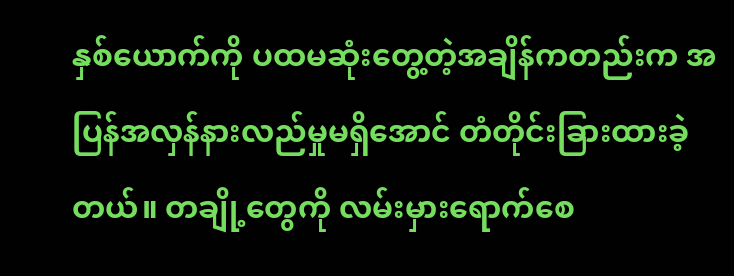နှစ်ယောက်ကို ပထမဆုံးတွေ့တဲ့အချိန်ကတည်းက အပြန်အလှန်နားလည်မှုမရှိအောင် တံတိုင်းခြားထားခဲ့တယ်။ တချို့တွေကို လမ်းမှားရောက်စေ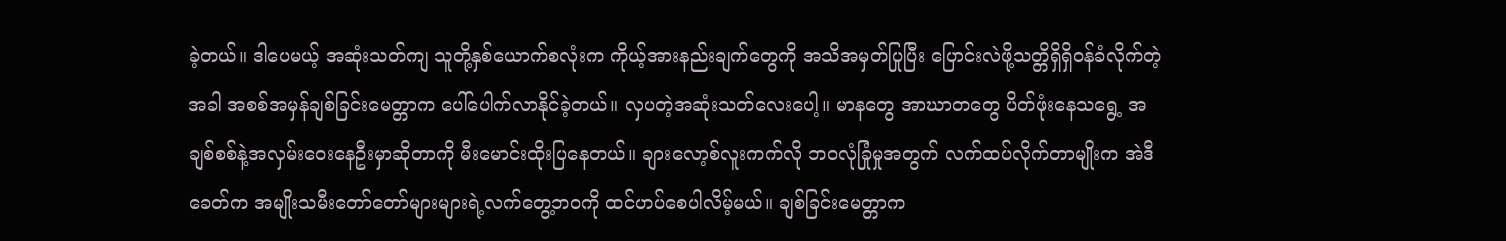ခဲ့တယ်။ ဒါပေမယ့် အဆုံးသတ်ကျ သူတို့နှစ်ယောက်စလုံးက ကိုယ့်အားနည်းချက်တွေကို အသိအမှတ်ပြုပြီး ပြောင်းလဲဖို့သတ္တိရှိရှိဝန်ခံလိုက်တဲ့အခါ အစစ်အမှန်ချစ်ခြင်းမေတ္တာက ပေါ်ပေါက်လာနိုင်ခဲ့တယ်။ လှပတဲ့အဆုံးသတ်လေးပေါ့။ မာနတွေ အာဃာတတွေ ပိတ်ဖုံးနေသရွေ့ အချစ်စစ်နဲ့အလှမ်းဝေးနေဦးမှာဆိုတာကို မီးမောင်းထိုးပြနေတယ်။ ချားလော့စ်လူးကက်လို ဘဝလုံခြုံမှုအတွက် လက်ထပ်လိုက်တာမျိုးက အဲဒီခေတ်က အမျိုးသမီးတော်တော်များများရဲ့လက်တွေ့ဘဝကို ထင်ဟပ်စေပါလိမ့်မယ်။ ချစ်ခြင်းမေတ္တာက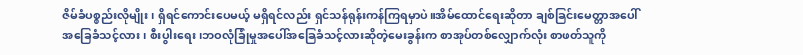ဇိမ်ခံပစ္စည်းလိုမျိုး၊ ရှိရင်ကောင်းပေမယ့် မရှိရင်လည်း ရှင်သန်ရုန်းကန်ကြရမှာပဲ။အိမ်ထောင်ရေးဆိုတာ ချစ်ခြင်းမေတ္တာအပေါ်အခြေခံသင့်လား၊ စီးပွါးရေး၊ဘဝလုံခြုံမှုအပေါ်အခြေခံသင့်လားဆိုတဲ့မေးခွန်းက စာအုပ်တစ်လျှောက်လုံး စာဖတ်သူကို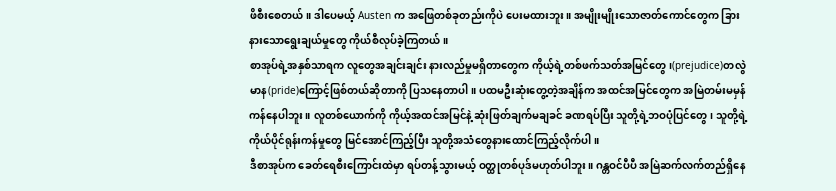ဖိစီးစေတယ်။ ဒါပေမယ့် Austen က အဖြေတစ်ခုတည်းကိုပဲ ပေးမထားဘူး။ အမျိုးမျိုးသောဇာတ်ကောင်တွေက ခြားနားသောရွေးချယ်မှုတွေ ကိုယ်စီလုပ်ခဲ့ကြတယ်။
စာအုပ်ရဲ့အနှစ်သာရက လူတွေအချင်းချင်း နားလည်မှုမရှိတာတွေက ကိုယ့်ရဲ့တစ်ဖက်သတ်အမြင်တွေ၊(prejudice)တလွဲမာန(pride)ကြောင့်ဖြစ်တယ်ဆိုတာကို ပြသနေတာပါ။ ပထမဦးဆုံးတွေ့တဲ့အချိန်က အထင်အမြင်တွေက အမြဲတမ်းမမှန်ကန်နေပါဘူး။ လူတစ်ယောက်ကို ကိုယ့်အထင်အမြင်နဲ့ ဆုံးဖြတ်ချက်မချခင် ခဏရပ်ပြီး သူတို့ရဲ့ဘဝပုံပြင်တွေ၊ သူတို့ရဲ့ကိုယ်ပိုင်ရုန်းကန်မှုတွေ မြင်အောင်ကြည့်ပြီး သူတို့အသံတွေနားထောင်ကြည့်လိုက်ပါ။
ဒီစာအုပ်က ခေတ်ရေစီးကြောင်းထဲမှာ ရပ်တန့်သွားမယ့် ဝတ္ထုတစ်ပုဒ်မဟုတ်ပါဘူး။ ဂန္တဝင်ပီပီ အမြဲဆက်လက်တည်ရှိနေ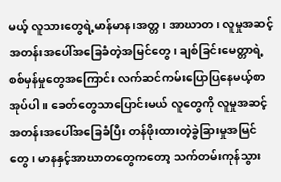မယ့် လူသားတွေရဲ့မာန်မာန၊အတ္တ၊ အာဃာတ၊ လူမှုအဆင့်အတန်းအပေါ်အခြေခံတဲ့အမြင်တွေ၊ ချစ်ခြင်းမေတ္တာရဲ့စစ်မှန်မှုတွေအကြောင်း လက်ဆင်ကမ်းပြောပြနေမယ့်စာအုပ်ပါ။ ခေတ်တွေသာပြောင်းမယ် လူတွေကို လူမှုအဆင့်အတန်းအပေါ်အခြေခံပြီး တန်ဖိုးထားတဲ့ခွဲခြားမှုအမြင်တွေ၊ မာနနှင့်အာဃာတတွေကတော့ သက်တမ်းကုန်သွား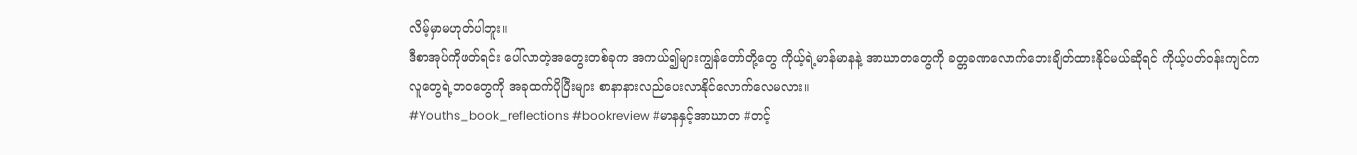လိမ့်မှာမဟုတ်ပါဘူး။
ဒီစာအုပ်ကိုဖတ်ရင်း ပေါ်လာတဲ့အတွေးတစ်ခုက အကယ်၍များကျွန်တော်တို့တွေ ကိုယ့်ရဲ့မာန်မာနနဲ့ အာဃာတတွေကို ခတ္တခဏလောက်ဘေးချိတ်ထားနိုင်မယ်ဆိုရင် ကိုယ့်ပတ်ဝန်းကျင်ကလူတွေရဲ့ဘဝတွေကို အခုထက်ပိုပြီးများ စာနာနားလည်ပေးလာနိုင်လောက်လေမလား။
#Youths_book_reflections #bookreview #မာနနှင့်အာဃာတ #တင့်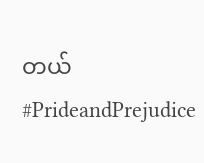တယ် #PrideandPrejudice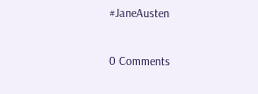#JaneAusten

0 Comments